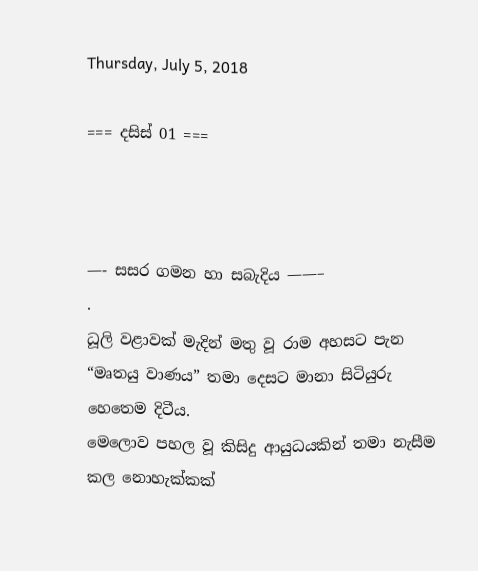Thursday, July 5, 2018

=== දසිස් 01 ===



—- සසර ගමන හා සබැදිය ——–
.
ධූලි වළාවක් මැදින් මතු වූ රාම අහසට පැන “මෘතයු වාණය” තමා දෙසට මානා සිටියුරු හෙතෙම දිටීය.
මෙලොව පහල වූ කිසිදු ආයුධයකින් තමා නැසීම කල නොහැක්කක්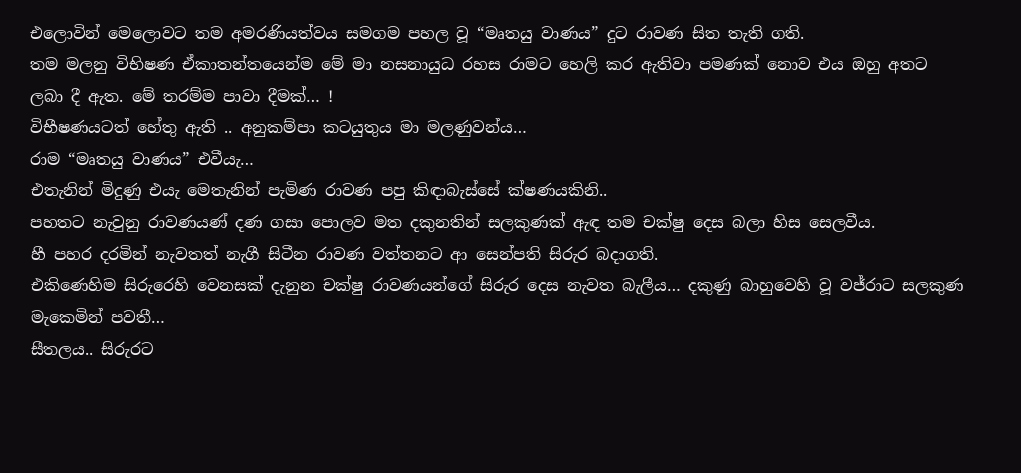එලොවින් මෙලොවට තම අමරණියත්වය සමගම පහල වූ “මෘතයු වාණය” දුට රාවණ සිත තැති ගති.
තම මලනු විභිෂණ ඒකාතන්තයෙන්ම මේ මා නසනායුධ රහස රාමට හෙලි කර ඇතිවා පමණක් නොව එය ඔහු අතට ලබා දී ඇත. මේ තරම්ම පාවා දීමක්… !
විභීෂණයටත් හේතු ඇති .. අනුකම්පා කටයුතුය මා මලණුවන්ය…
රාම “මෘතයු වාණය” එවීයැ…
එතැනින් මිදුණු එයැ මෙතැනින් පැමිණ රාවණ පපු කිඳාබැස්සේ ක්ෂණයකිනි..
පහතට නැවුනු රාවණයණ් දණ ගසා පොලව මත දකුනතින් සලකුණක් ඇඳ තම චක්ෂු දෙස බලා හිස සෙලවීය.
හී පහර දරමින් නැවතත් නැගී සිටීන රාවණ වත්තනට ආ සෙන්පති සිරුර බදාගති.
එකිණෙහිම සිරුරෙහි වෙනසක් දැනුන චක්ෂු රාවණයන්ගේ සිරුර දෙස නැවත බැලීය… දකුණු බාහුවෙහි වූ වජ්රාට සලකුණ මැකෙමින් පවතී…
සීතලය.. සිරුරට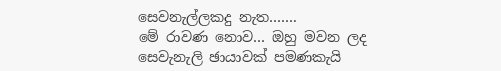සෙවනැල්ලකදු නැත…….
මේ රාවණ නොව… ඔහු මවන ලද සෙවැනැලි ඡායාවක් පමණකැයි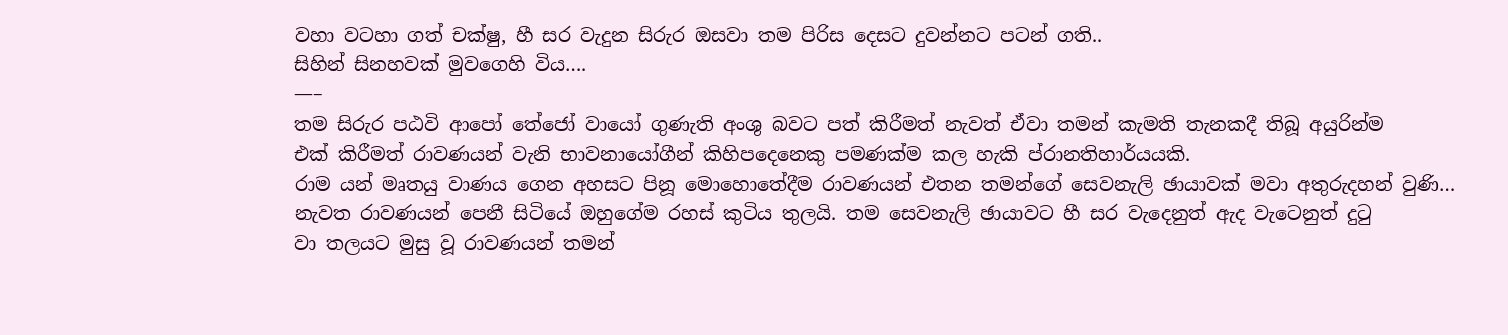වහා වටහා ගත් චක්ෂු, හී සර වැදුන සිරුර ඔසවා තම පිරිස දෙසට දුවන්නට පටන් ගති..
සිහින් සිනහවක් මුවගෙහි විය….
—–
තම සිරුර පඨවි ආපෝ තේජෝ වායෝ ගුණැති අංශු බවට පත් කිරීමත් නැවත් ඒවා තමන් කැමති තැනකදී තිබූ අයුරින්ම
එක් කිරීමත් රාවණයන් වැනි භාවනායෝගීන් කිහිපදෙනෙකු පමණක්ම කල හැකි ප්රානතිහාර්යයකි.
රාම යන් මෘතයු වාණය ගෙන අහසට පිනූ මොහොතේදීම රාවණයන් එතන තමන්ගේ සෙවනැලි ඡායාවක් මවා අතුරුදහන් වුණි…
නැවත රාවණයන් පෙනී සිටියේ ඔහුගේම රහස් කුටිය තුලයි. තම සෙවනැලි ඡායාවට හී සර වැදෙනුත් ඇද වැටෙනුත් දුටු
වා තලයට මුසු වූ රාවණයන් තමන්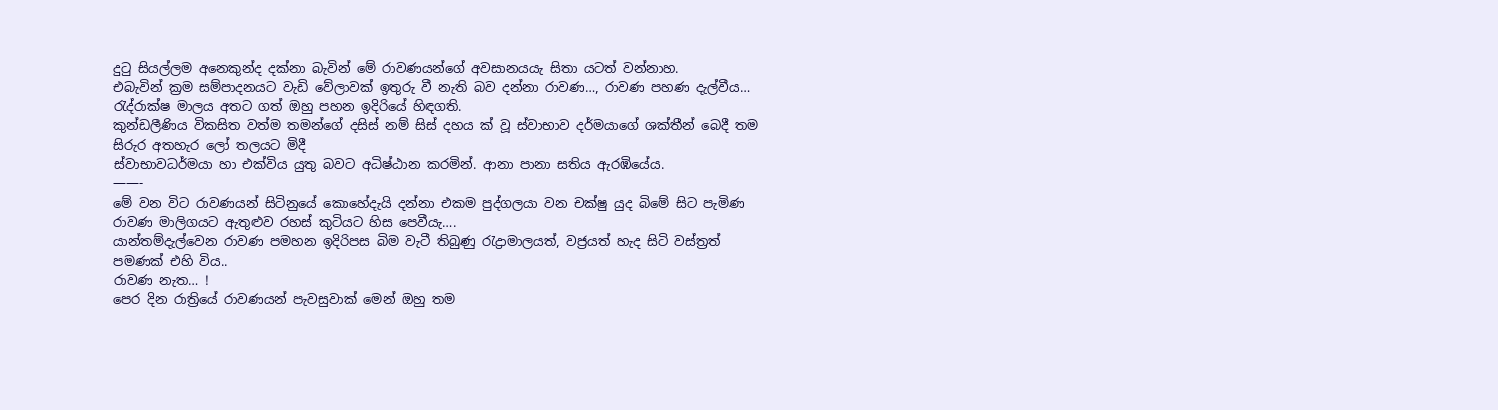දුටු සියල්ලම අනෙකුන්ද දක්නා බැවින් මේ රාවණයන්ගේ අවසානයයැ සිතා යටත් වන්නාහ.
එබැවින් ක්‍රම සම්පාදනයට වැඩි වේලාවක් ඉතුරු වී නැති බව දන්නා රාවණ…, රාවණ පහණ දැල්වීය…
රැද්රාක්ෂ මාලය අතට ගත් ඔහු පහන ඉදිරියේ හිඳගති.
කුන්ඩලීණිය විකසිත වත්ම තමන්ගේ දසිස් නම් සිස් දහය ක් වූ ස්වාභාව දර්මයාගේ ශක්තීන් බෙදී තම සිරුර අතහැර ලෝ තලයට මිදී
ස්වාභාවධර්මයා හා එක්විය යුතු බවට අධිෂ්ඨාන කරමින්. ආනා පානා සතිය ඇරඹියේය.
——-
මේ වන විට රාවණයන් සිටිනුයේ කොහේදැයි දන්නා එකම පුද්ගලයා වන චක්ෂු යුද බිමේ සිට පැමිණ රාවණ මාලිගයට ඇතුළුව රහස් කුටියට හිස පෙවීයැ….
යාන්තම්දැල්වෙන රාවණ පමහන ඉදිරිපස බිම වැටී තිබුණු රැද්‍රාමාලයත්, වජ්‍රයත් හැද සිටි වස්ත්‍රත් පමණක් එහි විය..
රාවණ නැත… !
පෙර දින රාත්‍රියේ රාවණයන් පැවසුවාක් මෙන් ඔහු තම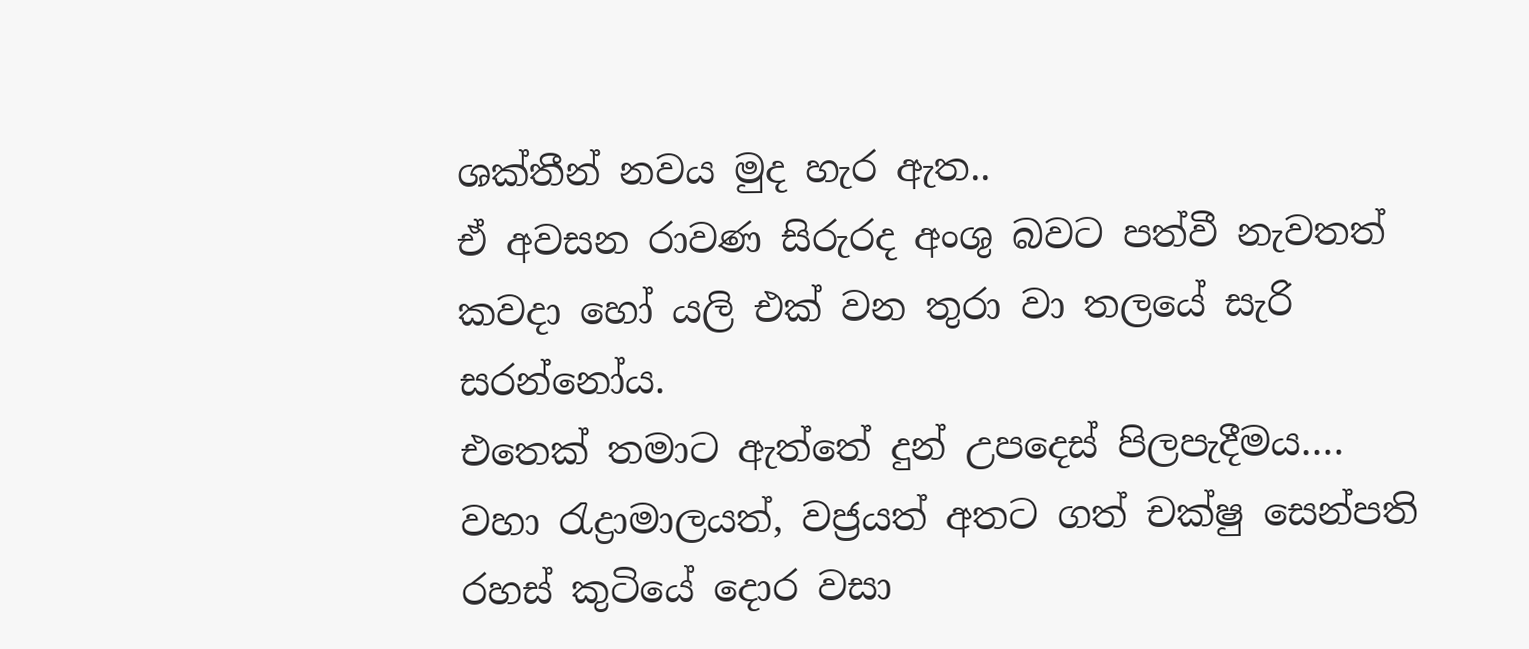ශක්තීන් නවය මුද හැර ඇත..
ඒ අවසන රාවණ සිරුරද අංශු බවට පත්වී නැවතත් කවදා හෝ යලි එක් වන තුරා වා තලයේ සැරි සරන්නෝය.
එතෙක් තමාට ඇත්තේ දුන් උපදෙස් පිලපැදීමය….
වහා රැද්‍රාමාලයත්, වජ්‍රයත් අතට ගත් චක්ෂු සෙන්පති රහස් කුටියේ දොර වසා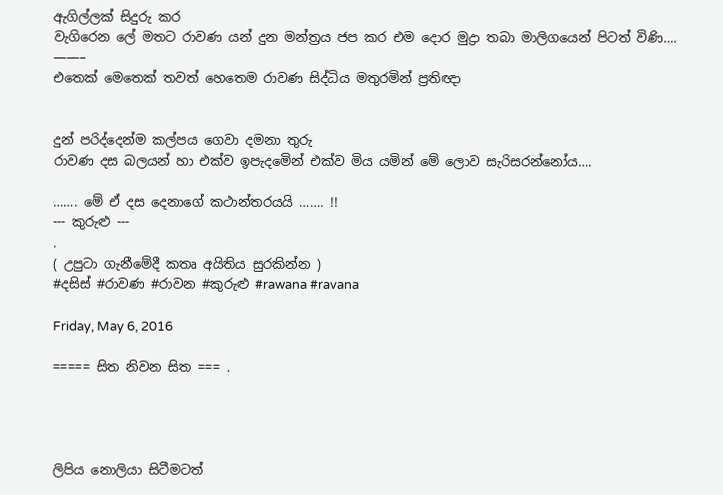ඇගිල්ලක් සිදුරු කර
වැගිරෙන ලේ මතට රාවණ යන් දුන මන්ත්‍රය ජප කර එම දොර මුද්‍රා තබා මාලිගයෙන් පිටත් විණි….
——–
එතෙක් මෙතෙක් තවත් හෙතෙම රාවණ සිද්ධිය මතුරමින් ප්‍රතිඥා


දුන් පරිද්දෙන්ම කල්පය ගෙවා දමනා තුරු
රාවණ දස බලයන් හා එක්ව ඉපැදමෙින් එක්ව මිය යමින් මේ ලොව සැරිසරන්නෝය….

……. මේ ඒ දස දෙනාගේ කථාන්තරයයි ……. !!
--- කුරුළු ---
.
( උපුටා ගැනීමේදී කතෘ අයිතිය සුරකින්න )
#දසිස් #රාවණ #රාවන #කුරුළු #rawana #ravana

Friday, May 6, 2016

===== සිත නිවන සිත === .




ලිපිය නොලියා සිටීමටත්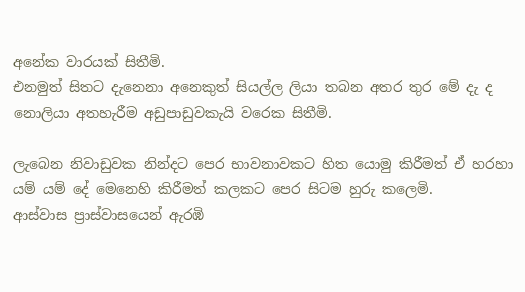අනේක වාරයක් සිතීමි.
එනමුත් සිතට දැනෙනා අනෙකුත් සියල්ල ලියා තබන අතර තුර මේ දැ ද නොලියා අතහැරීම අඩුපාඩුවකැයි වරෙක සිතීමි.

ලැබෙන නිවාඩුවක නින්දට පෙර භාවනාවකට හිත යොමු කිරීමත් ඒ හරහා යම් යම් දේ මෙනෙහි කිරීමත් කලකට පෙර සිටම හුරු කලෙමි.
ආස්වාස ප්‍රාස්වාසයෙන් ඇරඹි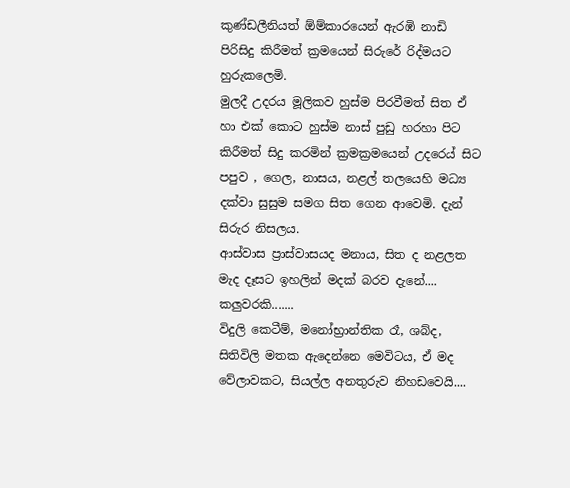කුණ්ඩලීනියත් ඕම්කාරයෙන් ඇරඹි නාඩි පිරිසිදු කිරීමත් ක්‍රමයෙන් සිරුරේ රිද්මයට හුරුකලෙමි.
මුලදී උදරය මූලිකව හුස්ම පිරවීමත් සිත ඒ හා එක් කොට හුස්ම නාස් පුඩු හරහා පිට කිරීමත් සිදු කරමින් ක්‍රමක්‍රමයෙන් උදරෙය් සිට පපුව , ගෙල, නාසය, නළල් තලයෙහි මධ්‍ය දක්වා සුසුම සමග සිත ගෙන ආවෙමි. දැන් සිරුර නිසලය.
ආස්වාස ප්‍රාස්වාසයද මනාය, සිත ද නළලත මැද දෑසට ඉහලින් මදක් බරව දැනේ.... කලුවරකි.......
විදුලි කෙටීම්, මනෝභ්‍රාන්තික රෑ, ශබ්ද, සිතිවිලි මතක ඇදෙන්නෙ මෙවිටය, ඒ මද වේලාවකට, සියල්ල අනතුරුව නිහඩවෙයි....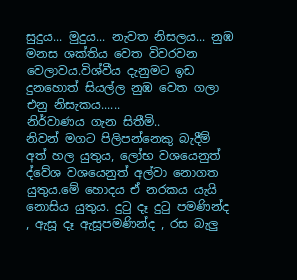සුදුය... මුදුය... නැවත නිසලය... නුඹ මනස ශක්තිය වෙත විවරවන වෙලාවය.විශ්වීය දැනුමට ඉඩ දුනහොත් සියල්ල නුඹ වෙත ගලා එනු නිසැකය......
නිර්වාණය ගැන සිතීමි..
නිවන් මගට පිලිපන්නෙකු බැදීම් අත් හල යුතුය, ලෝභ වශයෙනුත් ද්වේශ වශයෙනුත් අල්වා නොගත යුතුය.මේ හොදය ඒ නරකය යැයි නොසිය යුතුය. දුටු දෑ දුටු පමණින්ද , ඇසූ දෑ ඇසූපමණින්ද , රස බැලු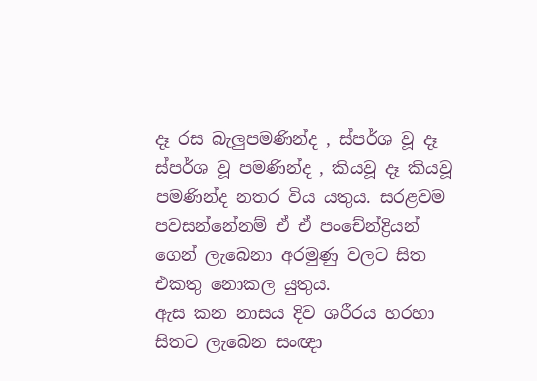දෑ රස බැලුපමණින්ද , ස්පර්ශ වූ දෑ ස්පර්ශ වූ පමණින්ද , කියවූ දෑ කියවූ පමණින්ද නතර විය යතුය. සරළවම පවසන්නේනම් ඒ ඒ පංචේන්ද්‍රියන් ගෙන් ලැබෙනා අරමුණු වලට සිත එකතු නොකල යුතුය.
ඇස කන නාසය දිව ශරීරය හරහා සිතට ලැබෙන සංඥා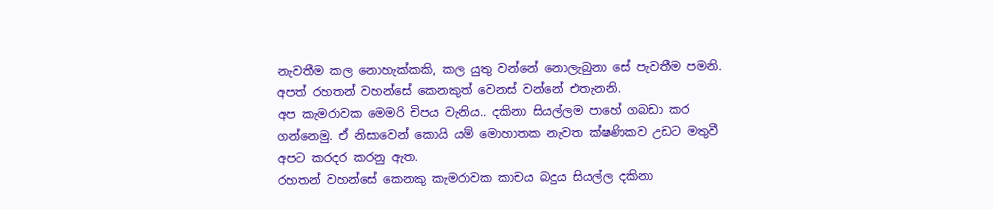නැවතීම කල නොහැක්කකි, කල යුතු වන්නේ නොලැබුනා සේ පැවතීම පමනි.
අපත් රහතන් වහන්සේ කෙනකුත් වෙනස් වන්නේ එතැනනි.
අප කැමරාවක මෙමරි චිපය වැනිය.. දකිනා සියල්ලම පාහේ ගබඩා කර ගන්නෙමු. ඒ නිසාවෙන් කොයි යම් මොහාතක නැවත ක්ෂණිකව උඩට මතුවී අපට කරදර කරනු ඇත.
රහතන් වහන්සේ කෙනකු කැමරාවක කාචය බදුය සියල්ල දකිනා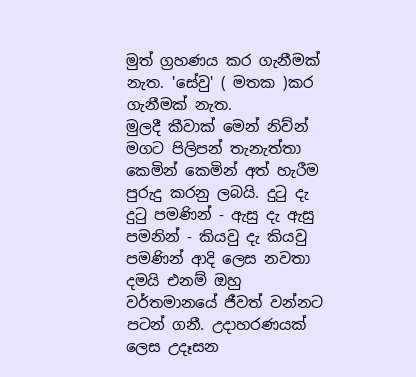මුත් ග්‍රහණය කර ගැනීමක් නැත. 'සේවු' ( මතක )කර ගැනීමක් නැත.
මුලදී කීවාක් මෙන් නිව්න් මගට පිලිපන් තැනැත්තා කෙමින් කෙමින් අත් හැරීම පුරුදු කරනු ලබයි. දුටු දැ දුටු පමණින් - ඇසු දැ ඇසු පමනින් - කියවු දැ කියවු පමණින් ආදි ලෙස නවතා දමයි එනම් ඔහු වර්තමානයේ ජීවත් වන්නට පටන් ගනී. උදාහරණයක් ලෙස උදෑසන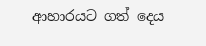ආහාරයට ගත් දෙය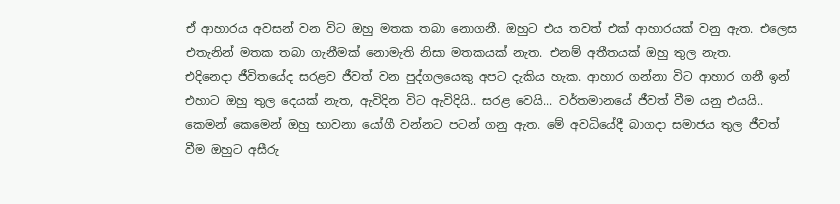ඒ ආහාරය අවසන් වන විට ඔහු මතක තබා නොගනී. ඔහුට එය තවත් එක් ආහාරයක් වනු ඇත. එලෙස එතැනින් මතක තබා ගැනීමක් නොමැති නිසා මතකයක් නැත. එනම් අතීතයක් ඔහු තුල නැත.
එදිනෙදා ජීවිතයේද සරළව ජීවත් වන පුද්ගලයෙකු අපට දැකිය හැක. ආහාර ගන්නා විට ආහාර ගනී ඉන් එහාට ඔහු තුල දෙයක් නැත, ඇවිදින විට ඇවිදියි.. සරළ වෙයි... වර්තමානයේ ජීවත් වීම යනු එයයි..
කෙමන් කෙමෙන් ඔහු භාවනා යෝගී වන්නට පටන් ගනු ඇත. මේ අවධියේදී බාගදා සමාජය තුල ජීවත් වීම ඔහුට අසීරු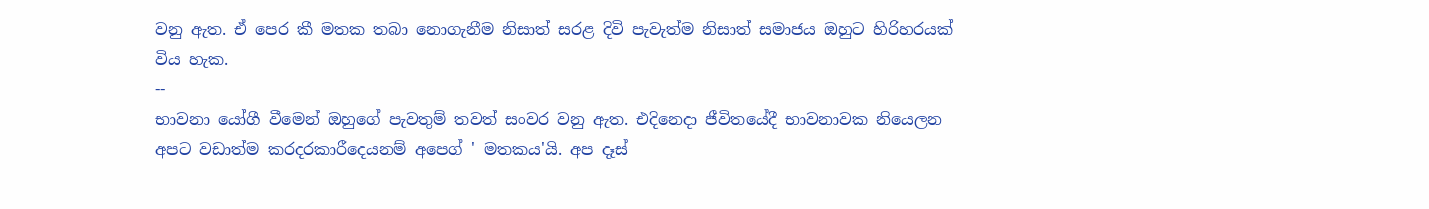වනු ඇත. ඒ පෙර කී මතක තබා නොගැනීම නිසාත් සරළ දිවි පැවැත්ම නිසාත් සමාජය ඔහුට හිරිහරයක් විය හැක.
--
භාවනා යෝගී වීමෙන් ඔහුගේ පැවතුම් තවත් සංවර වනු ඇත. එදිනෙදා ජීවිතයේදී භාවනාවක නියෙලන අපට වඩාත්ම කරදරකාරීදෙයනම් අපෙග් ' මතකය'යි. අප දෑස්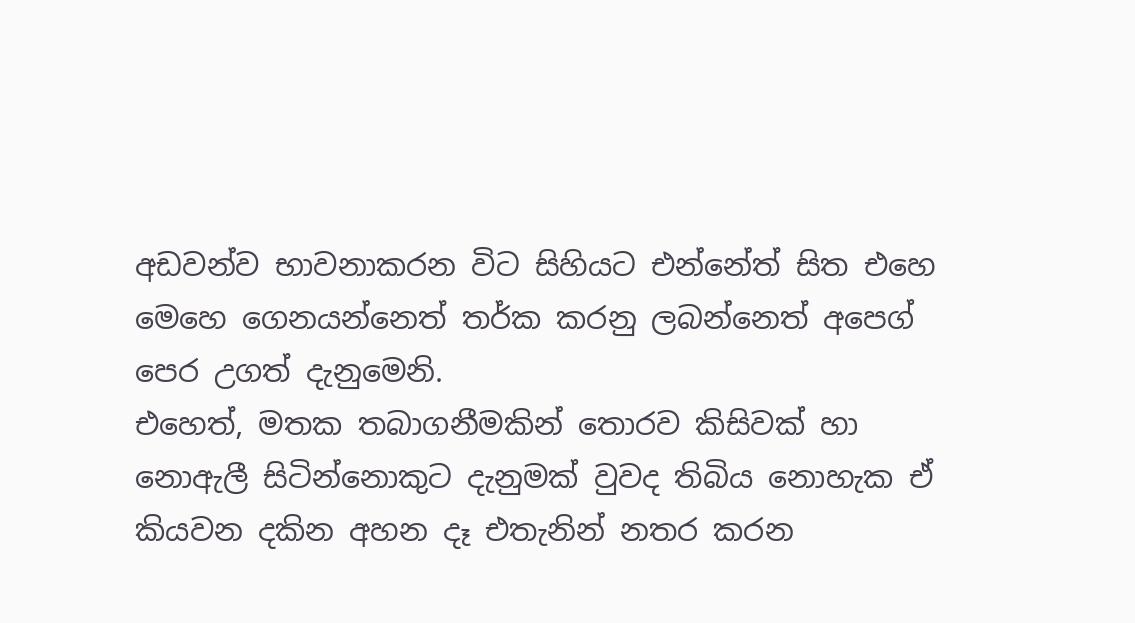අඩවන්ව භාවනාකරන විට සිහියට එන්නේත් සිත එහෙ මෙහෙ ගෙනයන්නෙත් තර්ක කරනු ලබන්නෙත් අපෙග් පෙර උගත් දැනුමෙනි.
එහෙත්, මතක තබාගනීමකින් තොරව කිසිවක් හා නොඇලී සිටින්නොකුට දැනුමක් වුවද තිබිය නොහැක ඒ කියවන දකින අහන දෑ එතැනින් නතර කරන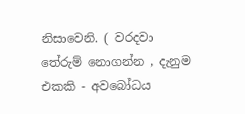නිසාවෙනි. ( වරදවා තේරුම් නොගන්න , දැනුම එකකි - අවබෝධය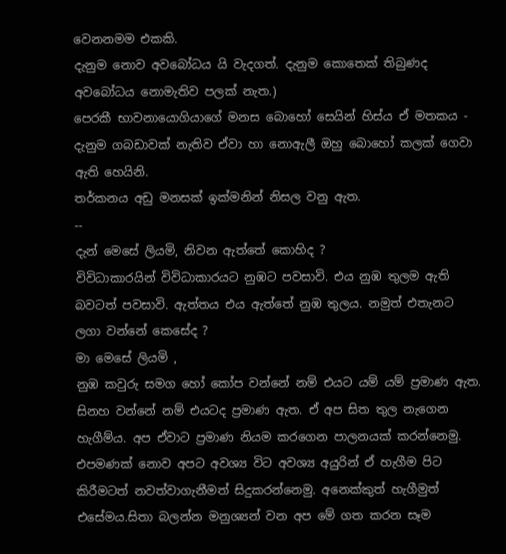වෙනනමම එකකි.
දැනුම නොව අවබෝධය යි වැදගත්. දැනුම කොතෙක් තිබුණද අවබෝධය නොමැතිව පලක් නැත.)
පෙරකී භාවනායොගියාගේ මනස බොහෝ සෙයින් හිස්ය ඒ මතකය - දැනුම ගබඩාවක් නැතිව ඒවා හා නොඇලී ඔහු බොහෝ කලක් ගෙවා ඇති හෙයිනි.
තර්කනය අඩු මනසක් ඉක්මනින් නිසල වනු ඇත.
--
දැන් මෙසේ ලියමි, නිවන ඇත්තේ කොහිද ?
විවිධාකාරයින් විවිධාකාරයට නුඹට පවසාවි. එය නුඹ තුලම ඇති බවටත් පවසාවි. ඇත්තය එය ඇත්තේ නුඹ තුලය. නමුත් එතැනට ලගා වන්නේ කෙසේද ?
මා මෙසේ ලියමි ,
නුඹ කවුරු සමග හෝ කෝප වන්නේ නම් එයට යම් යම් ප්‍රමාණ ඇත. සිනහ වන්නේ නම් එයටද ප්‍රමාණ ඇත. ඒ අප සිත තුල නැගෙන හැගීම්ය. අප ඒවාට ප්‍රමාණ නියම කරගෙන පාලනයක් කරන්නෙමු. එපමණක් නොව අපට අවශ්‍ය විට අවශ්‍ය අයුරින් ඒ හැගීම පිට කිරීමටත් නවත්වාගැනීමත් සිදුකරන්නෙමු. අනෙක්කුත් හැගීමුත් එසේමය.සිතා බලන්න මනුශ්‍යන් වන අප මේ ගත කරන සෑම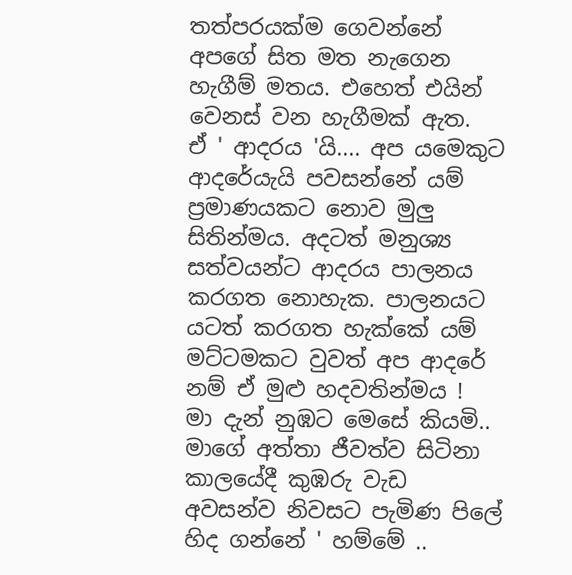තත්පරයක්ම ගෙවන්නේ අපගේ සිත මත නැගෙන හැගීම් මතය. එහෙත් එයින් වෙනස් වන හැගීමක් ඇත.
ඒ ' ආදරය 'යි.... අප යමෙකුට ආදරේයැයි පවසන්නේ යම් ප්‍රමාණයකට නොව මුලු සිතින්මය. අදටත් මනුශ්‍ය සත්වයන්ට ආදරය පාලනය කරගත නොහැක. පාලනයට යටත් කරගත හැක්කේ යම් මට්ටමකට වුවත් අප ආදරේ නම් ඒ මුළු හදවතින්මය !
මා දැන් නුඹට මෙසේ කියමි..
මාගේ අත්තා ජීවත්ව සිටිනා කාලයේදී කුඹරු වැඩ අවසන්ව නිවසට පැමිණ පිලේ හිද ගන්නේ ' හම්මේ ..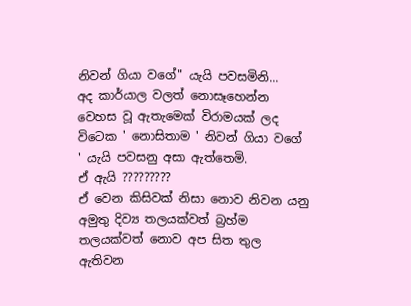නිවන් ගියා වගේ" යැයි පවසමිනි...
අද කාර්යාල වලත් නොසෑහෙන්න වෙහස වූ ඇතැමෙක් විරාමයක් ලද විටෙක ' නොසිතාම ' නිවන් ගියා වගේ ' යැයි පවසනු අසා ඇත්තෙමි.
ඒ ඇයි ?????????
ඒ වෙන කිසිවක් නිසා නොව නිවන යනු අමුතු දිව්‍ය තලයක්වත් බ්‍රහ්ම තලයක්වත් නොව අප සිත තුල ඇතිවන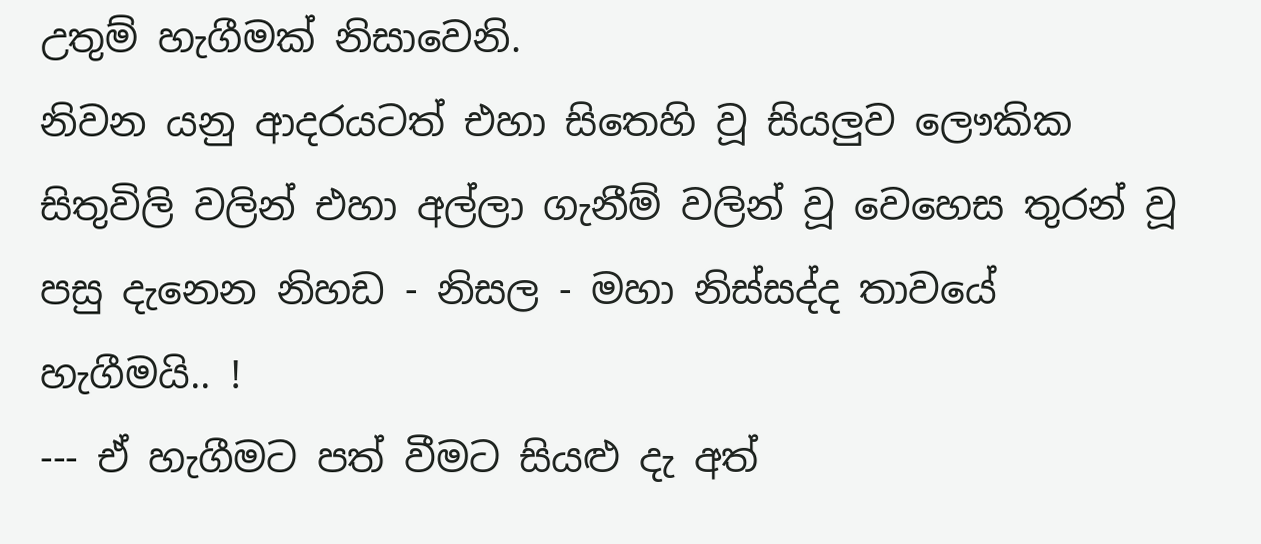උතුම් හැගීමක් නිසාවෙනි.
නිවන යනු ආදරයටත් එහා සිතෙහි වූ සියලුව ලෞකික සිතුවිලි වලින් එහා අල්ලා ගැනීම් වලින් වූ වෙහෙස තුරන් වූ පසු දැනෙන නිහඩ - නිසල - මහා නිස්සද්ද තාවයේ හැගීමයි.. !
--- ඒ හැගීමට පත් වීමට සියළු දැ අත්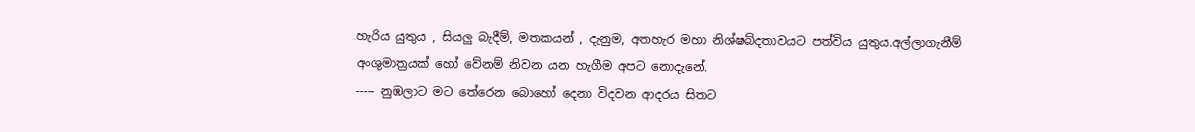හැරිය යුතුය , සියලු බැදීම්, මතකයන් , දැනුම, අතහැර මහා නිශ්ෂබ්දතාවයට පත්විය යුතුය.අල්ලාගැනීම් අංශුමාත්‍රයක් හෝ වේනම් නිවන යන හැගීම අපට නොදැනේ.
----- නුඹලාට මට තේරෙන බොහෝ දෙනා විදවන ආදරය සිතට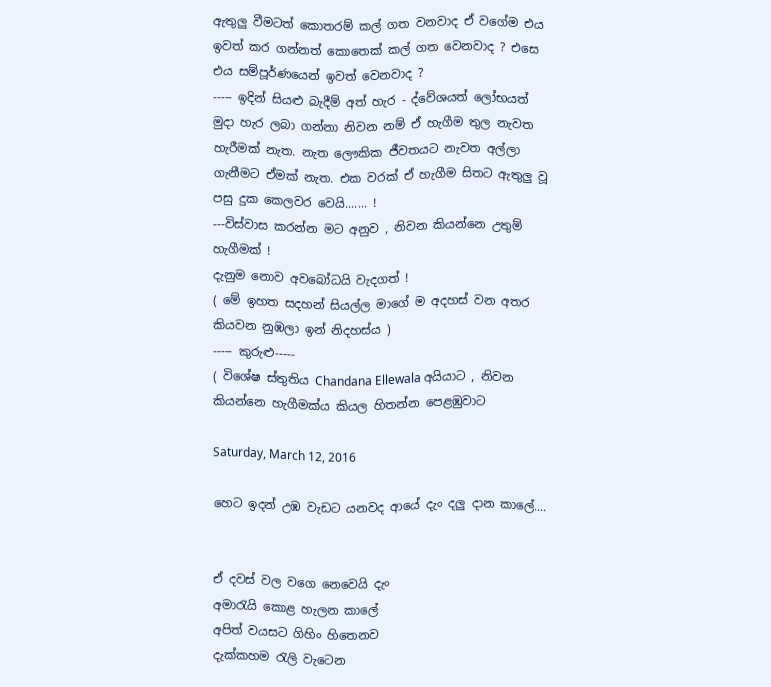ඇතුලු වීමටත් කොතරම් කල් ගත වනවාද ඒ වගේම එය ඉවත් කර ගන්නත් කොතෙක් කල් ගත වෙනවාද ? එසෙ එය සම්පූර්ණයෙන් ඉවත් වෙනවාද ?
----- ඉදින් සියළු බැදීම් අත් හැර - ද්වේශයත් ලෝභයත් මුදා හැර ලබා ගන්නා නිවන නම් ඒ හැගීම තුල නැවත හැරීමක් නැත. නැත ලෞකික ජීවතයට නැවත අල්ලා ගැනීමට ඒමක් නැත. එක වරක් ඒ හැගීම සිතට ඇතුලු වූ පසු දුක කෙලවර වෙයි....... !
---විස්වාස කරන්න මට අනුව , නිවන කියන්නෙ උතුම් හැගීමක් !
දැනුම නොව අවබෝධයි වැදගත් !
( මේ ඉහත සදහන් සියල්ල මාගේ ම අදහස් වන අතර කියවන නුඹලා ඉන් නිදහස්ය )
----- කුරුළු-----
( විශේෂ ස්තුතිය Chandana Ellewala අයියාට , නිවන කියන්නෙ හැගීමක්ය කියල හිතන්න පෙළඹුවාට

Saturday, March 12, 2016

හෙට ඉදන් උඹ වැඩට යනවද ආයේ දැං දලු දාන කාලේ....


ඒ දවස් වල වගෙ නෙවෙයි දැං
අමාරැයි කොළ හැලන කාලේ
අපිත් වයසට ගිහිං හිතෙනව
දැක්කහම රැලි වැටෙන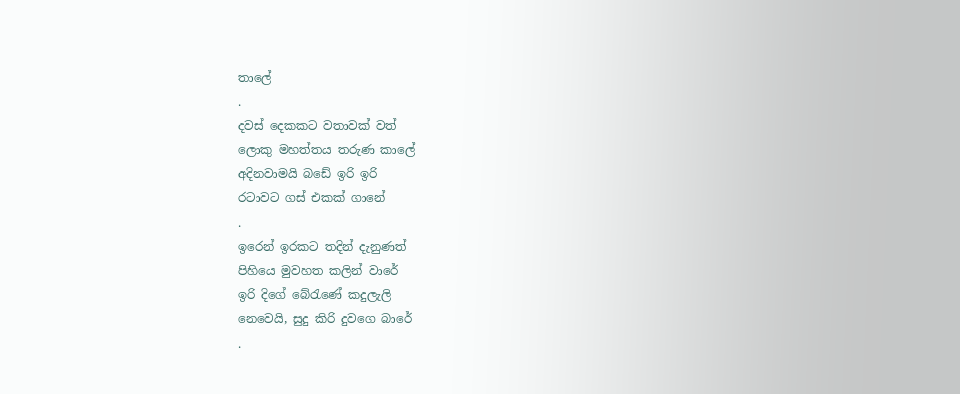තාලේ
.
දවස් දෙකකට වතාවක් වත්
ලොකු මහත්තය තරුණ කාලේ
අදිනවාමයි බඩේ ඉරි ඉරි
රටාවට ගස් එකක් ගානේ
.
ඉරෙන් ඉරකට තදින් දැනුණත්
පිහියෙ මුවහත කලින් වාරේ
ඉරි දිගේ බේරැණේ කදුලැලි
නෙවෙයි, සුදු කිරි දුවගෙ බාරේ
.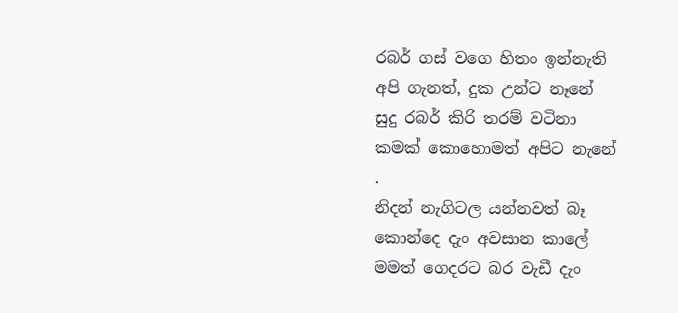රබර් ගස් වගෙ හිතං ඉන්නැති
අපි ගැනත්, දුක උන්ට නෑනේ
සුදු රබර් කිරි තරම් වටිනා
කමක් කොහොමත් අපිට නැනේ
.
නිදන් නැගිටල යන්නවත් බෑ
කොන්දෙ දැං අවසාන කාලේ
මමත් ගෙදරට බර වැඩී දැං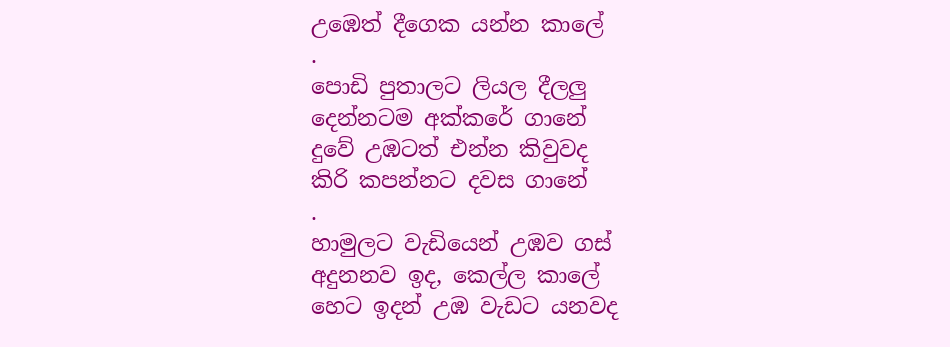උඹෙත් දීගෙක යන්න කාලේ
.
පොඩි පුතාලට ලියල දීලලු
දෙන්නටම අක්කරේ ගානේ
දුවේ උඹටත් එන්න කිවුවද
කිරි කපන්නට දවස ගානේ
.
හාමුලට වැඩියෙන් උඹව ගස්
අදුනනව ඉද, කෙල්ල කාලේ
හෙට ඉදන් උඹ වැඩට යනවද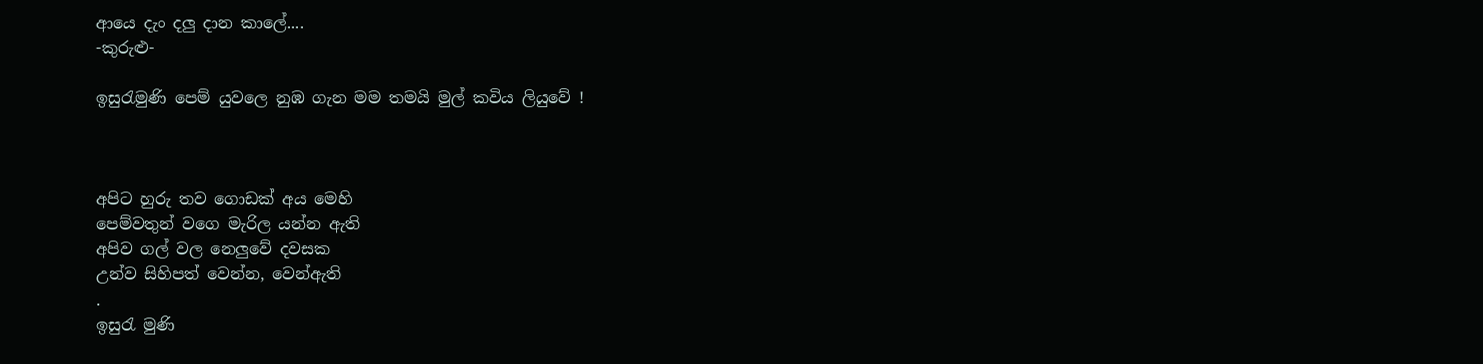ආයෙ දැං දලු දාන කාලේ....
-කුරුළු-

ඉසුරැමුණි පෙම් යුවලෙ නුඹ ගැන මම තමයි මුල් කවිය ලියුවේ !



අපිට හුරු තව ගොඩක් අය මෙහි
පෙම්වතුන් වගෙ මැරිල යන්න ඇති
අපිව ගල් වල නෙලුවේ දවසක
උන්ව සිහිපත් වෙන්න, වෙන්ඇති
.
ඉසුරැ මුණි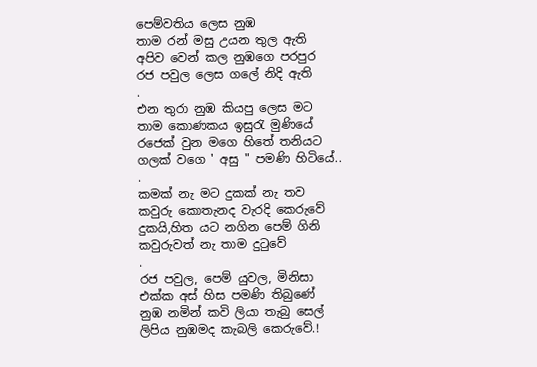පෙම්වතිය ලෙස නුඹ
තාම රන් මසු උයන තුල ඇති
අපිව වෙන් කල නුඹගෙ පරපුර
රජ පවුල ලෙස ගලේ නිදි ඇති
.
එන තුරා නුඹ කියපු ලෙස මට
තාම කොණකය ඉසුරැ මුණියේ
රජෙක් වුන මගෙ හිතේ තනියට
ගලක් වගෙ ' අසු " පමණි හිටියේ..
.
කමක් නැ මට දුකක් නැ තව
කවුරු කොතැනද වැරදි කෙරුවේ
දුකයි,හිත යට නගින පෙම් ගිනි
කවුරුවත් නැ තාම දුටුවේ
.
රජ පවුල, පෙම් යුවල, මිනිසා
එක්ක අස් හිස පමණි තිබුණේ
නුඹ නමින් කවි ලියා තැබු සෙල්
ලිපිය නුඹමද කැබලි කෙරුවේ.!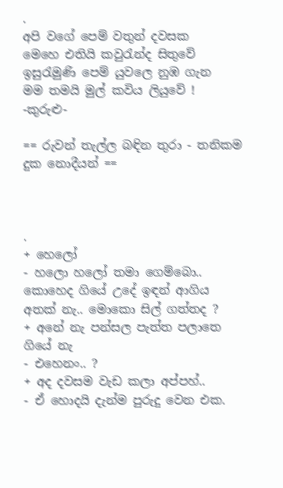.
අපි වගේ පෙම් වතුන් දවසක
මෙහෙ එතියි කවුරැන්ද සිතුවේ
ඉසුරැමුණි පෙම් යුවලෙ නුඹ ගැන
මම තමයි මුල් කවිය ලියුවේ !
-කුරුළු-

== රුවන් තැල්ල බඳින තුරා - තනිකම දුක නොදීයන් ==



.
+ හෙලෝ
- හලො හලෝ තමා ගෙම්බො.. කොහෙද ගියේ උදේ ඉඳන් ආගිය අතක් නැ.. මොකො සිල් ගත්තද ?
+ අනේ නැ පන්සල පැත්ත පලාතෙ ගියේ නැ
- එහෙනං.. ?
+ අද දවසම වැඩ කලා අප්පහ්..
- ඒ හොදයි දැන්ම පුරුදු වෙන එක.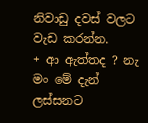නිවාඩු දවස් වලට වැඩ කරන්න.
+ ආ ඇත්තද ? නැ මං මේ දැන් ලස්සනට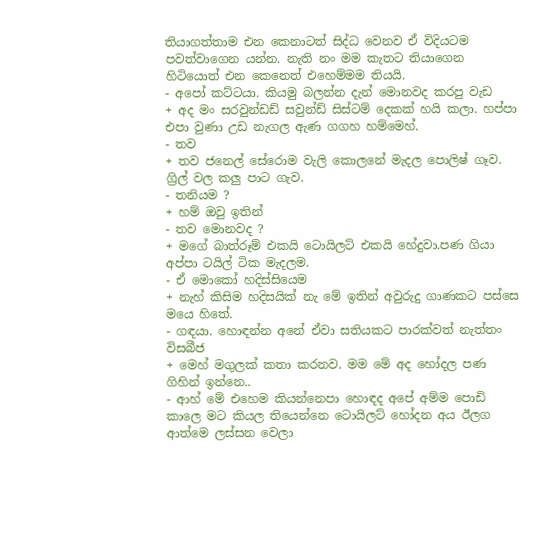තියාගත්තාම එන කෙනාටත් සිද්ධ වෙනව ඒ විදියටම පවත්වාගෙන යන්න. නැති නං මම කැතට තියාගෙන හිටියොත් එන කෙනෙත් එහෙම්මම තියයි.
- අපෝ කට්ටයා. කියමු බලන්න දැන් මොනවද කරපු වැඩ
+ අද මං සරවුන්ඩඩ් සවුන්ඩ් සිස්ටම් දෙකක් හයි කලා. හප්පා එපා වුණා උඩ නැගල ඇණ ගගහ හම්මෙහ්.
- තව
+ තව ජනෙල් සේරොම වැලි කොලනේ මැදල පොලිෂ් ගෑව. ග්‍රිල් වල කලු පාට ගැව.
- තනියම ?
+ හම් ඔවු ඉතින්
- තව මොනවද ?
+ මගේ බාත්රූම් එකයි ටොයිලට් එකයි හේදුවා.පණ ගියා අප්පා ටයිල් ටික මැදලම.
- ඒ මොකෝ හදිස්සියෙම
+ නැහ් කිසිම හදිසයික් නැ මේ ඉතින් අවුරුදු ගාණකට පස්සෙ මයෙ හිතේ.
- ගඳයා. හොඳන්න අනේ ඒවා සතියකට පාරක්වත් නැත්තං විසබීජ
+ මෙහ් මගුලක් කතා කරනව. මම මේ අද හෝදල පණ ගිහින් ඉන්නෙ..
- ආහ් මේ එහෙම කියන්නෙපා හොඳද අපේ අම්ම පොඩි කාලෙ මට කියල තියෙන්නෙ ටොයිලට් හෝදන අය ඊලග ආත්මෙ ලස්සන වෙලා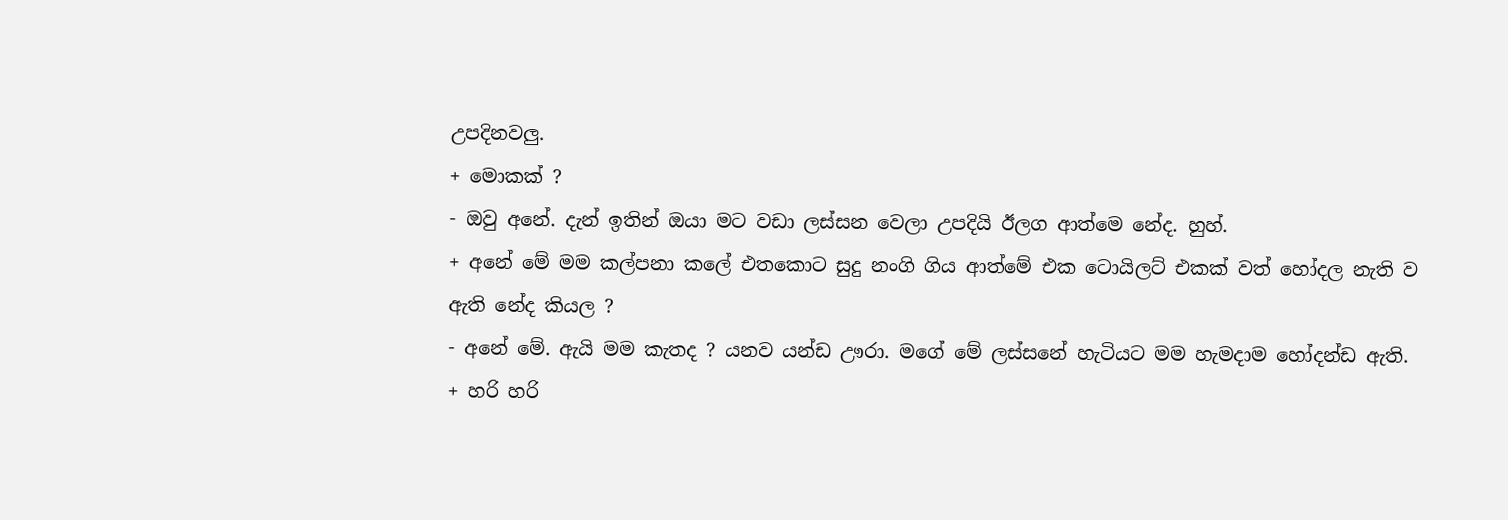උපදිනවලු.
+ මොකක් ?
- ඔවු අනේ. දැන් ඉතින් ඔයා මට වඩා ලස්සන වෙලා උපදියි ඊලග ආත්මෙ නේද. හුහ්.
+ අනේ මේ මම කල්පනා කලේ එතකොට සුදු නංගි ගිය ආත්මේ එක ටොයිලට් එකක් වත් හෝදල නැති ව ඇති නේද කියල ?
- අනේ මේ. ඇයි මම කැතද ? යනව යන්ඩ ඌරා. මගේ මේ ලස්සනේ හැටියට මම හැමදාම හෝදන්ඩ ඇති.
+ හරි හරි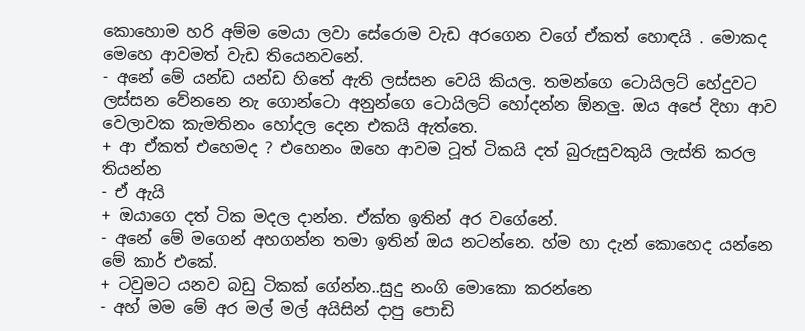කොහොම හරි අම්ම මෙයා ලවා සේරොම වැඩ අරගෙන වගේ ඒකත් හොඳයි . මොකද මෙහෙ ආවමත් වැඩ තියෙනවනේ.
- අනේ මේ යන්ඩ යන්ඩ හිතේ ඇති ලස්සන වෙයි කියල. තමන්ගෙ ටොයිලට් හේදුවට ලස්සන වේනනෙ නැ ගොන්ටො අනුන්ගෙ ටොයිලට් හෝදන්න ඕනලු. ඔය අපේ දිහා ආව වෙලාවක කැමතිනං හෝදල දෙන එකයි ඇත්තෙ.
+ ආ ඒකත් එහෙමද ? එහෙනං ඔහෙ ආවම ටූත් ටිකයි දත් බුරුසුවකුයි ලැස්ති කරල තියන්න
- ඒ ඇයි
+ ඔයාගෙ දත් ටික මදල දාන්න. ඒක්ත ඉතින් අර වගේනේ.
- අනේ මේ මගෙන් අහගන්න තමා ඉතින් ඔය නටන්නෙ. හ්ම හා දැන් කොහෙද යන්නෙ මේ කාර් එකේ.
+ ටවුමට යනව බඩු ටිකක් ගේන්න..සුදු නංගි මොකො කරන්නෙ
- අහ් මම මේ අර මල් මල් අයිසින් දාපු පොඩි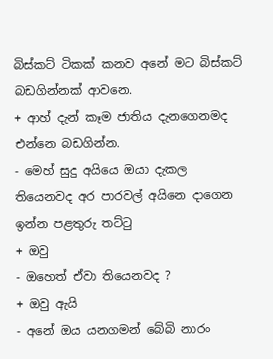බිස්කට් ටිකක් කනව අනේ මට බිස්කට් බඩගින්නක් ආවනෙ.
+ ආහ් දැන් කෑම ජාතිය දැනගෙනමද එන්නෙ බඩගින්න.
- මෙහ් සුදු අයියෙ ඔයා දැකල තියෙනවද අර පාරවල් අයිනෙ දාගෙන ඉන්න පළතුරු තට්ටු
+ ඔවු
- ඔහෙත් ඒවා තියෙනවද ?
+ ඔවු ඇයි
- අනේ ඔය යනගමන් බේබි නාරං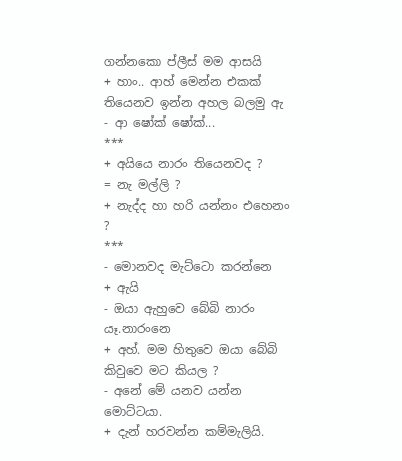ගන්නකො ප්ලීස් මම ආසයි
+ හාං.. ආහ් මෙන්න එකක් තියෙනව ඉන්න අහල බලමු ඇ
- ආ ෂෝක් ෂෝක්...
***
+ අයියෙ නාරං තියෙනවද ?
= නැ මල්ලි ?
+ නැද්ද හා හරි යන්නං එහෙනං ?
***
- මොනවද මැට්ටො කරන්නෙ
+ ඇයි
- ඔයා ඇහුවෙ බේබි නාරං යෑ.නාරංනෙ
+ අහ්. මම හිතුවෙ ඔයා බේබි කිවුවෙ මට කියල ?
- අනේ මේ යනව යන්න මොට්ටයා.
+ දැන් හරවන්න කම්මැලියි.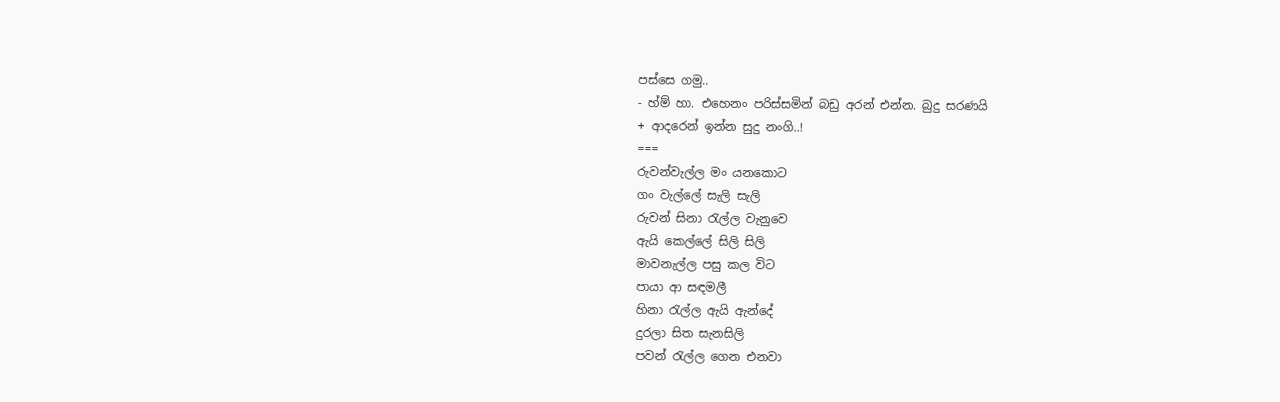පස්සෙ ගමු..
- හ්ම් හා. එහෙනං පරිස්සමින් බඩු අරන් එන්න. බුදු සරණයි
+ ආදරෙන් ඉන්න සුදු නංගි..!
===
රුවන්වැල්ල මං යනකොට
ගං වැල්ලේ සැලි සැලි
රුවන් සිනා රැල්ල වැනුවෙ
ඇයි කෙල්ලේ සිලි සිලි
මාවනැල්ල පසු කල විට
පායා ආ සඳමලී
හිනා රැල්ල ඇයි ඇන්දේ
දුරලා සිත සැනසිලි
පවන් රැල්ල ගෙන එනවා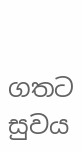ගතට සුවය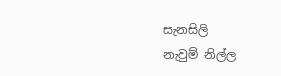සැනසිලි
නැවුම් නිල්ල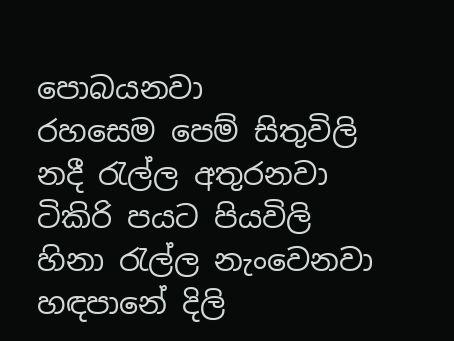පොබයනවා
රහසෙම පෙම් සිතුවිලි
නදී රැල්ල අතුරනවා
ටිකිරි පයට පියවිලි
හිනා රැල්ල නැංවෙනවා
හඳපානේ දිලි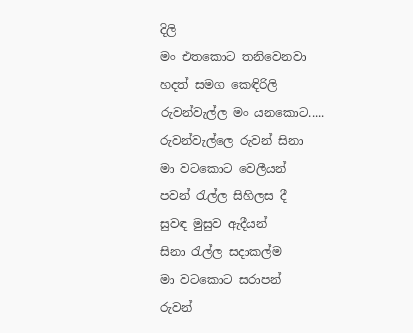දිලි
මං එතකොට තනිවෙනවා
හදත් සමග කෙඳිරිලි
රුවන්වැල්ල මං යනකොට.....
රුවන්වැල්ලෙ රුවන් සිනා
මා වටකොට වෙලීයන්
පවන් රැල්ල සිහිලස දී
සුවඳ මුසුව ඇදීයන්
සිනා රැල්ල සදාකල්ම
මා වටකොට සරාපන්
රුවන්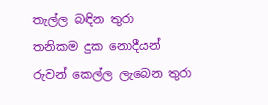තැල්ල බඳින තුරා
තනිකම දුක නොදීයන්
රුවන් කෙල්ල ලැබෙන තුරා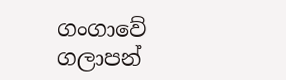ගංගාවේ ගලාපන්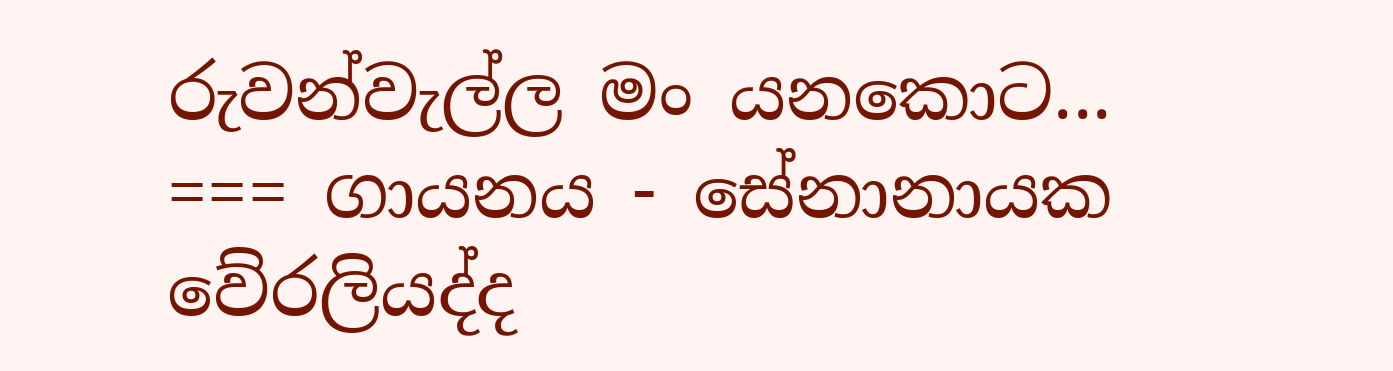රුවන්වැල්ල මං යනකොට...
=== ගායනය - සේනානායක වේරලියද්ද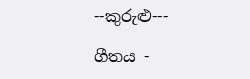--කුරුළු---

ගීතය -